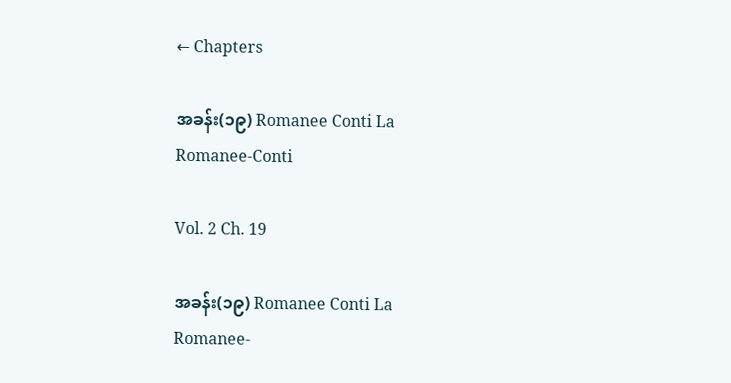← Chapters

အခန်း(၁၉) Romanee Conti La Romanee-Conti

Vol. 2 Ch. 19

အခန်း(၁၉) Romanee Conti La Romanee-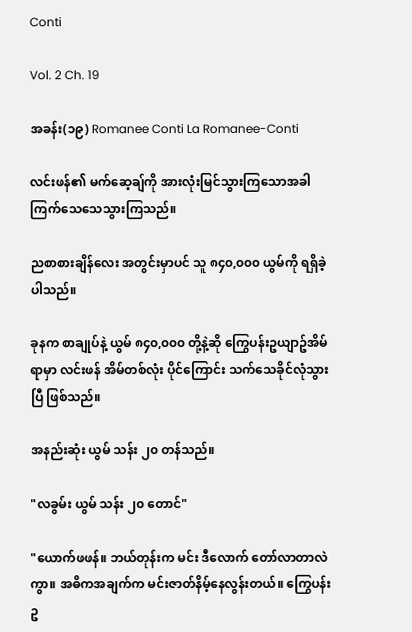Conti

Vol. 2 Ch. 19

အခန်း(၁၉) Romanee Conti La Romanee-Conti

လင်းဖန်၏ မက်ဆေ့ချ်ကို အားလုံးမြင်သွားကြသောအခါ ကြက်သေသေသွားကြသည်။

ညစာစားချိန်လေး အတွင်းမှာပင် သူ ၈၄၀,၀၀၀ ယွမ်ကို ရရှိခဲ့ပါသည်။

ခုနက စာချုပ်နဲ့ ယွမ် ၈၄၀,၀၀၀ တို့နဲ့ဆို ကြွေပန်းဥယျာဥ်အိမ်ရာမှာ လင်းဖန် အိမ်တစ်လုံး ပိုင်ကြောင်း သက်သေခိုင်လုံသွားပြီ ဖြစ်သည်။

အနည်းဆုံး ယွမ် သန်း ၂၀ တန်သည်။

"လခွမ်း ယွမ် သန်း ၂၀ တောင်"

"ယောက်ဖဖန်။ ဘယ်တုန်းက မင်း ဒီလောက် တော်လာတာလဲကွာ။ အဓိကအချက်က မင်းဇာတ်နိမ့်နေလွန်းတယ်။ ကြွေပန်းဥ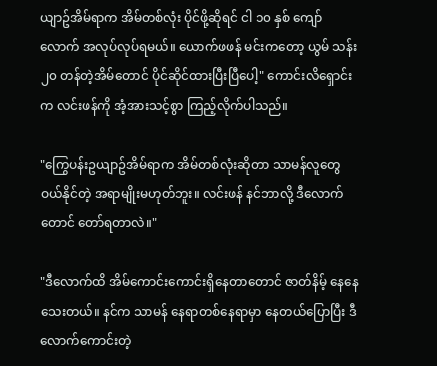ယျာဥ်အိမ်ရာက အိမ်တစ်လုံး ပိုင်ဖို့ဆိုရင် ငါ ၁၀ နှစ် ကျော်လောက် အလုပ်လုပ်ရမယ်။ ယောက်ဖဖန် မင်းကတော့ ယွမ် သန်း ၂၀ တန်တဲ့အိမ်တောင် ပိုင်ဆိုင်ထားပြီးပြီပေါ့" ကောင်းလိရှောင်းက လင်းဖန်ကို အံ့အားသင့်စွာ ကြည့်လိုက်ပါသည်။

"ကြွေပန်းဥယျာဥ်အိမ်ရာက အိမ်တစ်လုံးဆိုတာ သာမန်လူတွေ ဝယ်နိုင်တဲ့ အရာမျိုးမဟုတ်ဘူး။ လင်းဖန် နင်ဘာလို့ ဒီလောက်တောင် တော်ရတာလဲ။"

"ဒီလောက်ထိ အိမ်ကောင်းကောင်းရှိနေတာတောင် ဇာတ်နိမ့် နေနေသေးတယ်။ နင်က သာမန် နေရာတစ်နေရာမှာ နေတယ်ပြောပြီး ဒီလောက်ကောင်းတဲ့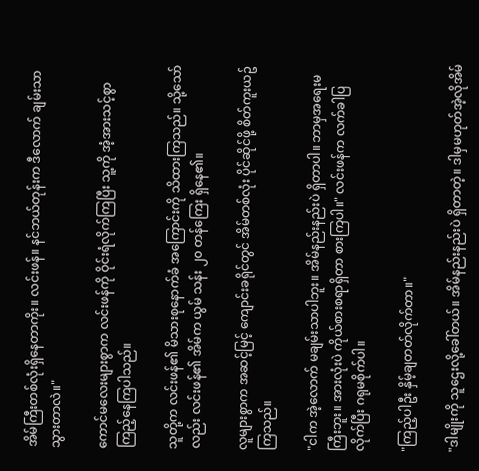အိမ်ကြီးတစ်လုံးရှိနေတာကိုး။ လင်းဖန်။ နင်ဘယ်တုန်းက ဒီလောက် ချမ်းသာသွားတာလဲ။"

ကောင်မလေးများစွာက လင်းဖန်ကို ဝိုင်းရံလိုက်ကြပြီး သူ့ကို အံ့အားသင့်စွာ ကြည့်နေကြပါသည်။

သူတို့က လင်းဖန်၏ မိသားစုနောက်ခံ အကြောင်းကို သိထားကြသည်။ သို့သော်လည်း လင်းဖန်၏ အိမ်က ယွမ် သန်း ၂၀ တန်ကြေး ရှိနေ၏။

လူများစွာက အဆင့်မြင့် ကျောင်းခရိုင်တွင် အိမ်တစ်လုံး ပိုင်ဆိုင်ဖို့ စိတ်ကူးယဥ်ကြသည်။

"ငါက အဲ့လောက် မချမ်းသာပါဘူး။ အိမ်နည်းနည်းပဲ ရှိတာပါ။ ဘာမှအရေးမကြီးဘူး။ အားလုံးပဲ ကိုယ်စားစရာရှိတာ စားကြပါ။" လင်းဖန်က လက်ခါပြလိုက်ပြီး ဂရုမစိုက်ပါ။

"ကြည့်ပါဦး နှိမ့်ချတတ်လိုက်တာ။"

"ဒါမျိုးကို သူဌေးလို့ခေါ်တယ်။ အိမ်နည်းနည်းပဲ ရှိတာတဲ့။ ဒါမှမဟုတ်အဲ့လိုအိမ်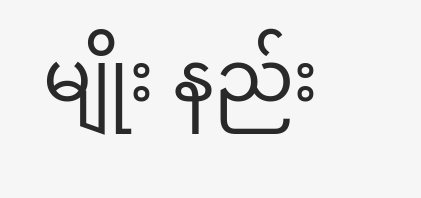မျိုး နည်း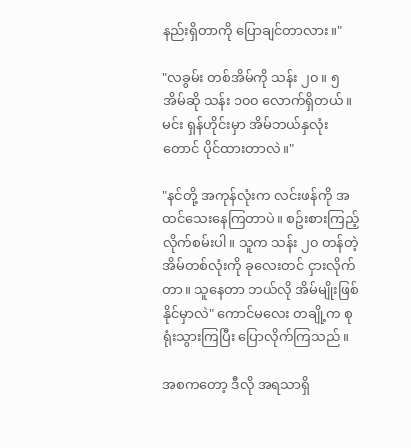နည်းရှိတာကို ပြောချင်တာလား။"

"လခွမ်း တစ်အိမ်ကို သန်း ၂၀။ ၅ အိမ်ဆို သန်း ၁၀၀ လောက်ရှိတယ်။ မင်း ရှန်ဟိုင်းမှာ အိမ်ဘယ်နှလုံးတောင် ပိုင်ထားတာလဲ။"

"နင်တို့ အကုန်လုံးက လင်းဖန်ကို အထင်သေးနေကြတာပဲ။ စဥ်းစားကြည့်လိုက်စမ်းပါ။ သူက သန်း ၂၀ တန်တဲ့ အိမ်တစ်လုံးကို ခုလေးတင် ငှားလိုက်တာ။ သူနေတာ ဘယ်လို အိမ်မျိုးဖြစ်နိုင်မှာလဲ" ကောင်မလေး တချို့က စုရုံးသွားကြပြီး ပြောလိုက်ကြသည်။

အစကတော့ ဒီလို အရသာရှိ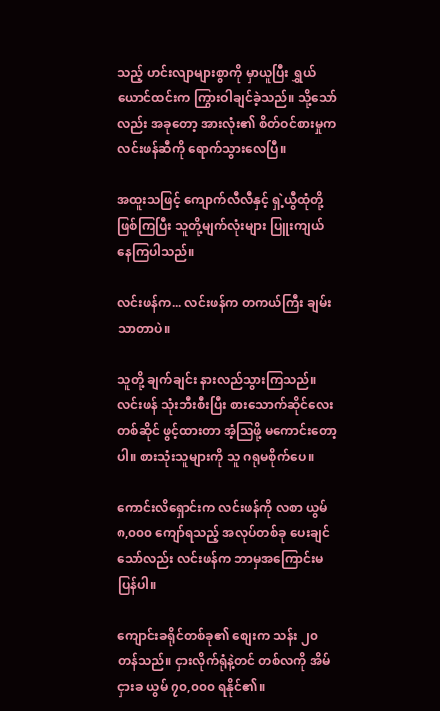သည့် ဟင်းလျာများစွာကို မှာယူပြီး ရွှယ်ယောင်ထင်းက ကြွားဝါချင်ခဲ့သည်။ သို့သော်လည်း အခုတော့ အားလုံး၏ စိတ်ဝင်စားမှုက လင်းဖန်ဆီကို ရောက်သွားလေပြီ။

အထူးသဖြင့် ကျောက်လီလီနှင့် ရှဲ့ယွီထုံတို့ ဖြစ်ကြပြီး သူတို့မျက်လုံးများ ပြူးကျယ်နေကြပါသည်။

လင်းဖန်က... လင်းဖန်က တကယ်ကြီး ချမ်းသာတာပဲ။

သူတို့ ချက်ချင်း နားလည်သွားကြသည်။ လင်းဖန် သုံးဘီးစီးပြီး စားသောက်ဆိုင်လေး တစ်ဆိုင် ဖွင့်ထားတာ အံ့သြဖို့ မကောင်းတော့ပါ။ စားသုံးသူများကို သူ ဂရုမစိုက်ပေ။

ကောင်းလိရှောင်းက လင်းဖန်ကို လစာ ယွမ် ၈,၀၀၀ ကျော်ရသည့် အလုပ်တစ်ခု ပေးချင်သော်လည်း လင်းဖန်က ဘာမှအကြောင်းမပြန်ပါ။

ကျောင်းခရိုင်တစ်ခု၏ စျေးက သန်း ၂၀ တန်သည်။ ငှားလိုက်ရုံနဲ့တင် တစ်လကို အိမ်ငှားခ ယွမ် ၇၀,၀၀၀ ရနိုင်၏။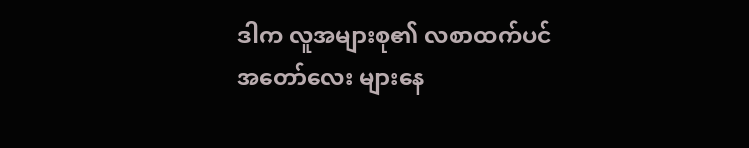ဒါက လူအများစု၏ လစာထက်ပင် အတော်လေး များနေ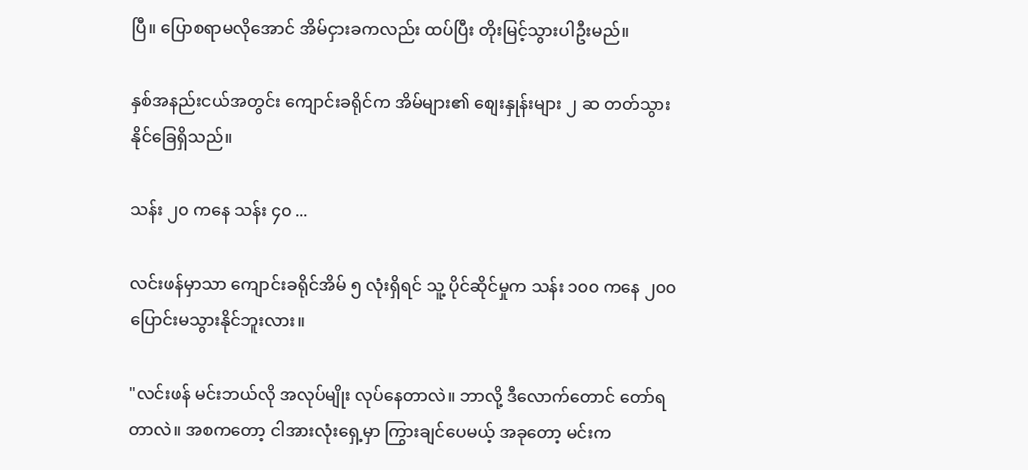ပြီ။ ပြောစရာမလိုအောင် အိမ်ငှားခကလည်း ထပ်ပြီး တိုးမြင့်သွားပါဦးမည်။

နှစ်အနည်းငယ်အတွင်း ကျောင်းခရိုင်က အိမ်များ၏ စျေးနှုန်းများ ၂ ဆ တတ်သွားနိုင်ခြေရှိသည်။

သန်း ၂၀ ကနေ သန်း ၄၀ ...

လင်းဖန်မှာသာ ကျောင်းခရိုင်အိမ် ၅ လုံးရှိရင် သူ့ ပိုင်ဆိုင်မှုက သန်း ၁၀၀ ကနေ ၂၀၀ ပြောင်းမသွားနိုင်ဘူးလား။

"လင်းဖန် မင်းဘယ်လို အလုပ်မျိုး လုပ်နေတာလဲ။ ဘာလို့ ဒီလောက်တောင် တော်ရတာလဲ။ အစကတော့ ငါအားလုံးရှေ့မှာ ကြွားချင်ပေမယ့် အခုတော့ မင်းက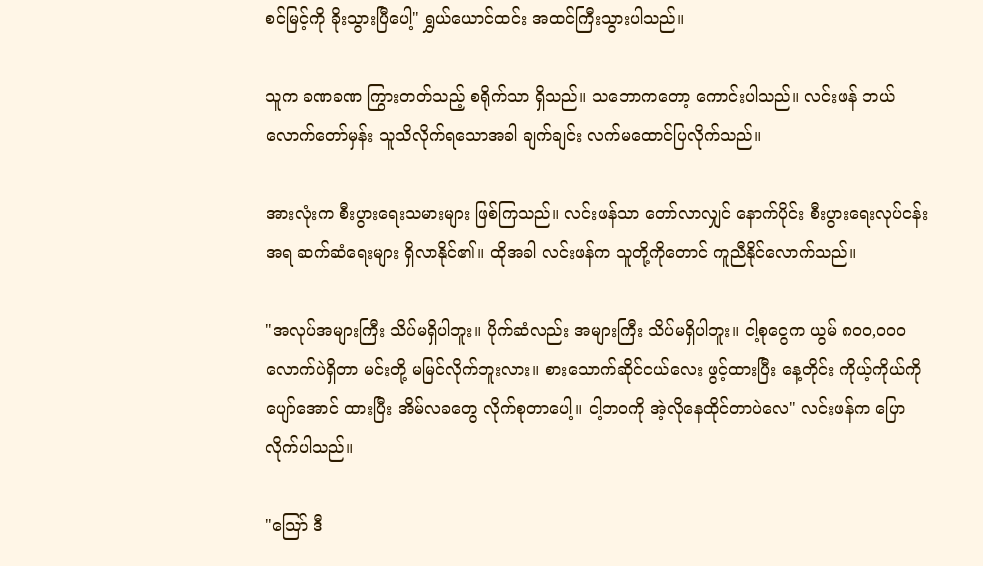စင်မြင့်ကို ခိုးသွားပြီပေါ့" ရွှယ်ယောင်ထင်း အထင်ကြီးသွားပါသည်။

သူက ခဏခဏ ကြွားတတ်သည့် စရိုက်သာ ရှိသည်။ သဘောကတော့ ကောင်းပါသည်။ လင်းဖန် ဘယ်လောက်တော်မှန်း သူသိလိုက်ရသောအခါ ချက်ချင်း လက်မထောင်ပြလိုက်သည်။

အားလုံးက စီးပွားရေးသမားများ ဖြစ်ကြသည်။ လင်းဖန်သာ တော်လာလျှင် နောက်ပိုင်း စီးပွားရေးလုပ်ငန်းအရ ဆက်ဆံရေးများ ရှိလာနိုင်၏။ ထိုအခါ လင်းဖန်က သူတို့ကိုတောင် ကူညီနိုင်လောက်သည်။

"အလုပ်အများကြီး သိပ်မရှိပါဘူး။ ပိုက်ဆံလည်း အများကြီး သိပ်မရှိပါဘူး။ ငါ့စုငွေက ယွမ် ၈၀၀,၀၀၀ လောက်ပဲရှိတာ မင်းတို့ မမြင်လိုက်ဘူးလား။ စားသောက်ဆိုင်ငယ်လေး ဖွင့်ထားပြီး နေ့တိုင်း ကိုယ့်ကိုယ်ကို ပျော်အောင် ထားပြီး အိမ်လခတွေ လိုက်စုတာပေါ့။ ငါ့ဘဝကို အဲ့လိုနေထိုင်တာပဲလေ" လင်းဖန်က ပြောလိုက်ပါသည်။

"သြော် ဒီ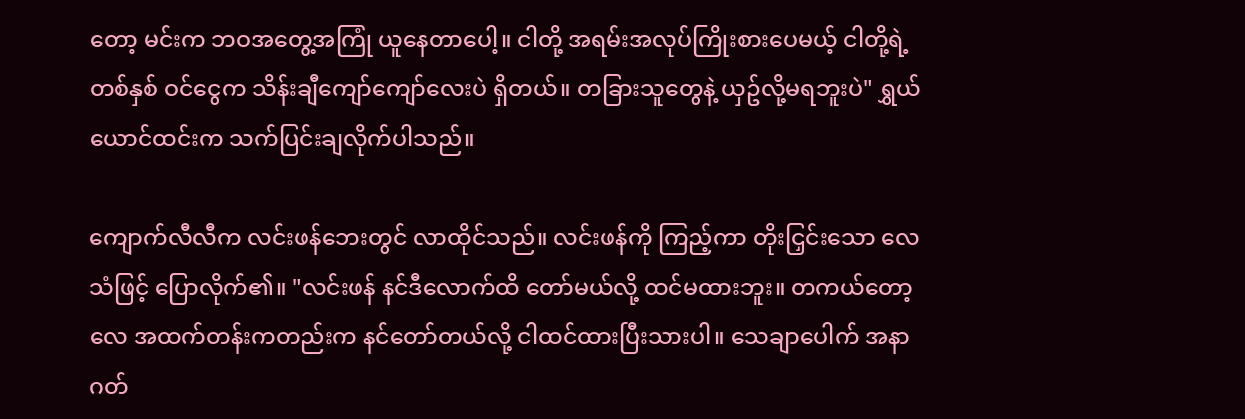တော့ မင်းက ဘဝအတွေ့အကြုံ ယူနေတာပေါ့။ ငါတို့ အရမ်းအလုပ်ကြိုးစားပေမယ့် ငါတို့ရဲ့ တစ်နှစ် ဝင်ငွေက သိန်းချီကျော်ကျော်လေးပဲ ရှိတယ်။ တခြားသူတွေနဲ့ ယှဥ်လို့မရဘူးပဲ" ရွှယ်ယောင်ထင်းက သက်ပြင်းချလိုက်ပါသည်။

ကျောက်လီလီက လင်းဖန်ဘေးတွင် လာထိုင်သည်။ လင်းဖန်ကို ကြည့်ကာ တိုးငြှင်းသော လေသံဖြင့် ပြောလိုက်၏။ "လင်းဖန် နင်ဒီလောက်ထိ တော်မယ်လို့ ထင်မထားဘူး။ တကယ်တော့လေ အထက်တန်းကတည်းက နင်တော်တယ်လို့ ငါထင်ထားပြီးသားပါ။ သေချာပေါက် အနာဂတ်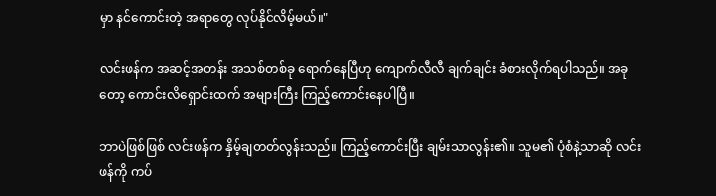မှာ နင်ကောင်းတဲ့ အရာတွေ လုပ်နိုင်လိမ့်မယ်။"

လင်းဖန်က အဆင့်အတန်း အသစ်တစ်ခု ရောက်နေပြီဟု ကျောက်လီလီ ချက်ချင်း ခံစားလိုက်ရပါသည်။ အခုတော့ ကောင်းလိရှောင်းထက် အများကြီး ကြည့်ကောင်းနေပါပြီ။

ဘာပဲဖြစ်ဖြစ် လင်းဖန်က နှိမ့်ချတတ်လွန်းသည်။ ကြည့်ကောင်းပြီး ချမ်းသာလွန်း၏။ သူမ၏ ပုံစံနဲ့သာဆို လင်းဖန်ကို ကပ်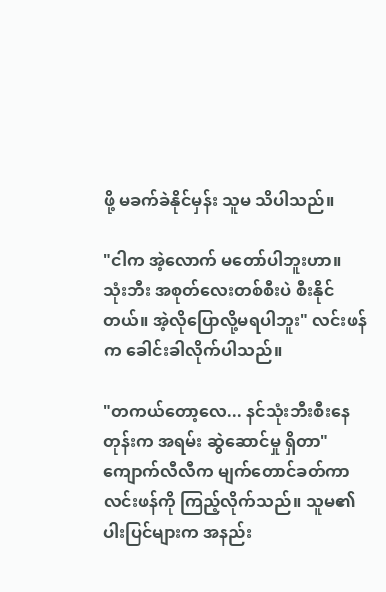ဖို့ မခက်ခဲနိုင်မှန်း သူမ သိပါသည်။

"ငါက အဲ့လောက် မတော်ပါဘူးဟာ။ သုံးဘီး အစုတ်လေးတစ်စီးပဲ စီးနိုင်တယ်။ အဲ့လိုပြောလို့မရပါဘူး" လင်းဖန်က ခေါင်းခါလိုက်ပါသည်။

"တကယ်တော့လေ... နင်သုံးဘီးစီးနေတုန်းက အရမ်း ဆွဲဆောင်မှု ရှိတာ" ကျောက်လီလီက မျက်တောင်ခတ်ကာ လင်းဖန်ကို ကြည့်လိုက်သည်။ သူမ၏ ပါးပြင်များက အနည်း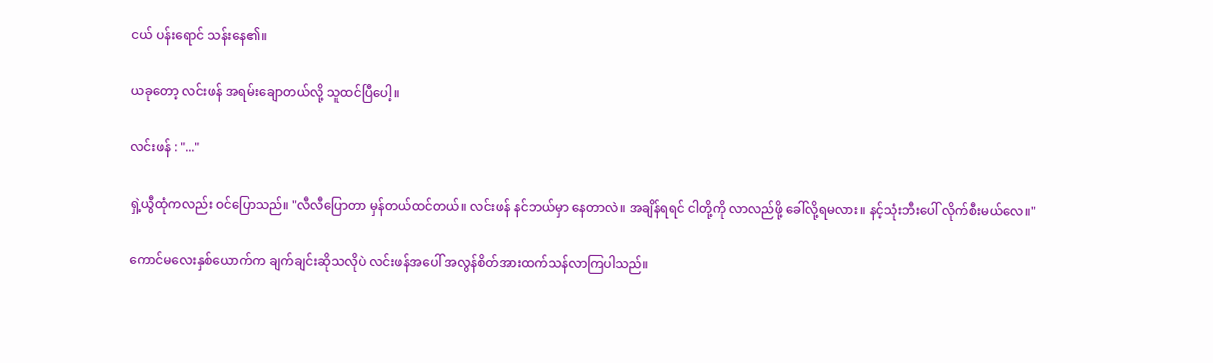ငယ် ပန်းရောင် သန်းနေ၏။

ယခုတော့ လင်းဖန် အရမ်းချောတယ်လို့ သူထင်ပြီပေါ့။

လင်းဖန် : "..."

ရှဲ့ယွီထုံကလည်း ဝင်ပြောသည်။ "လီလီပြောတာ မှန်တယ်ထင်တယ်။ လင်းဖန် နင်ဘယ်မှာ နေတာလဲ။ အချိန်ရရင် ငါတို့ကို လာလည်ဖို့ ခေါ်လို့ရမလား။ နင့်သုံးဘီးပေါ် လိုက်စီးမယ်လေ။"

ကောင်မလေးနှစ်ယောက်က ချက်ချင်းဆိုသလိုပဲ လင်းဖန်အပေါ် အလွန်စိတ်အားထက်သန်လာကြပါသည်။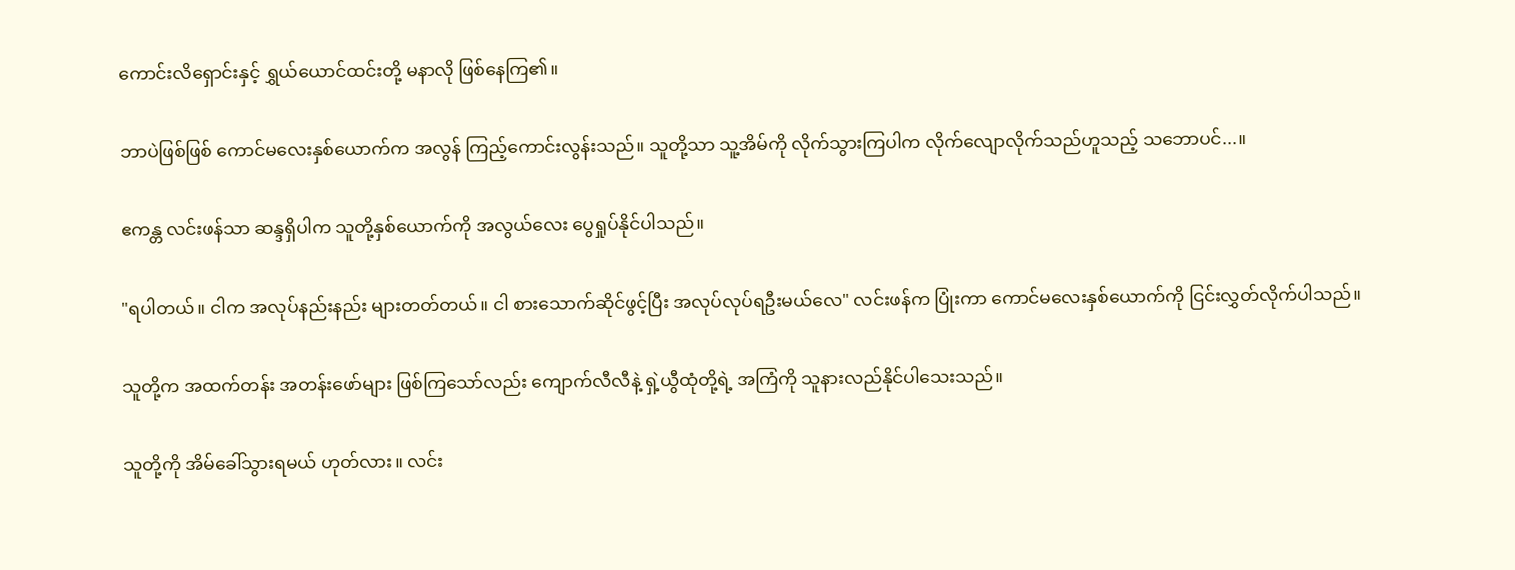ကောင်းလိရှောင်းနှင့် ရွှယ်ယောင်ထင်းတို့ မနာလို ဖြစ်နေကြ၏။

ဘာပဲဖြစ်ဖြစ် ကောင်မလေးနှစ်ယောက်က အလွန် ကြည့်ကောင်းလွန်းသည်။ သူတို့သာ သူ့အိမ်ကို လိုက်သွားကြပါက လိုက်လျောလိုက်သည်ဟူသည့် သဘောပင်...။

ဧကန္တ လင်းဖန်သာ ဆန္ဒရှိပါက သူတို့နှစ်ယောက်ကို အလွယ်လေး ပွေရှုပ်နိုင်ပါသည်။

"ရပါတယ်။ ငါက အလုပ်နည်းနည်း များတတ်တယ်။ ငါ စားသောက်ဆိုင်ဖွင့်ပြီး အလုပ်လုပ်ရဦးမယ်လေ" လင်းဖန်က ပြုံးကာ ကောင်မလေးနှစ်ယောက်ကို ငြင်းလွှတ်လိုက်ပါသည်။

သူတို့က အထက်တန်း အတန်းဖော်များ ဖြစ်ကြသော်လည်း ကျောက်လီလီနဲ့ ရှဲ့ယွီထုံတို့ရဲ့ အကြံကို သူနားလည်နိုင်ပါသေးသည်။

သူတို့ကို အိမ်ခေါ်သွားရမယ် ဟုတ်လား။ လင်း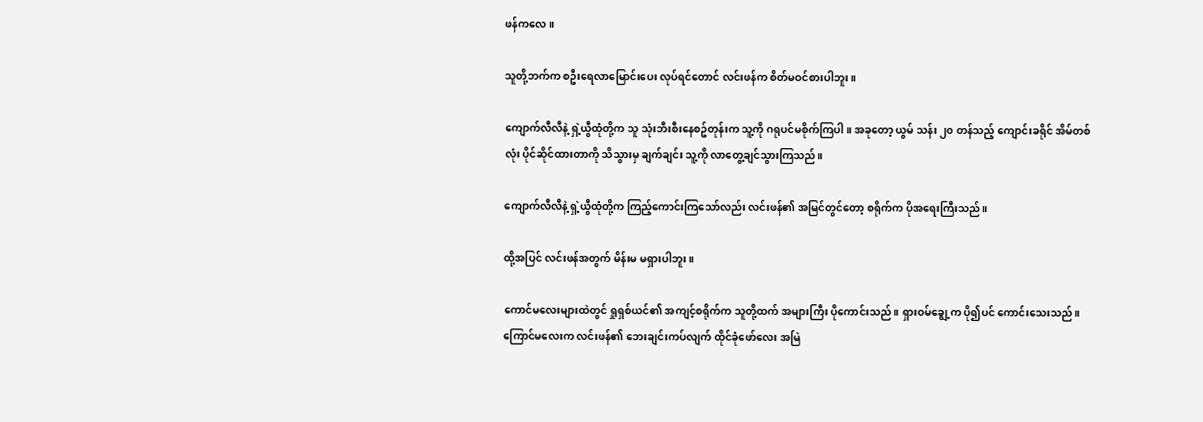ဖန်ကလေ။

သူတို့ဘက်က စဦးရေလာမြောင်းပေး လုပ်ရင်တောင် လင်းဖန်က စိတ်မဝင်စားပါဘူး။

ကျောက်လီလီနဲ့ ရှဲ့ယွီထုံတို့က သူ သုံးဘီးစီးနေစဥ်တုန်းက သူ့ကို ဂရုပင်မစိုက်ကြပါ။ အခုတော့ ယွမ် သန်း ၂၀ တန်သည့် ကျောင်းခရိုင် အိမ်တစ်လုံး ပိုင်ဆိုင်ထားတာကို သိသွားမှ ချက်ချင်း သူ့ကို လာတွေ့ချင်သွားကြသည်။

ကျောက်လီလီနဲ့ ရှဲ့ယွီထုံတို့က ကြည့်ကောင်းကြသော်လည်း လင်းဖန်၏ အမြင်တွင်တော့ စရိုက်က ပိုအရေးကြီးသည်။

ထို့အပြင် လင်းဖန်အတွက် မိန်းမ မရှားပါဘူး။

ကောင်မလေးများထဲတွင် ရှုရှစ်ယင်၏ အကျင့်စရိုက်က သူတို့ထက် အများကြီး ပိုကောင်းသည်။ ရှားဝမ်ချွေ့က ပို၍ပင် ကောင်းသေးသည်။ ကြောင်မလေးက လင်းဖန်၏ ဘေးချင်းကပ်လျက် ထိုင်ခုံဖော်လေး အမြဲ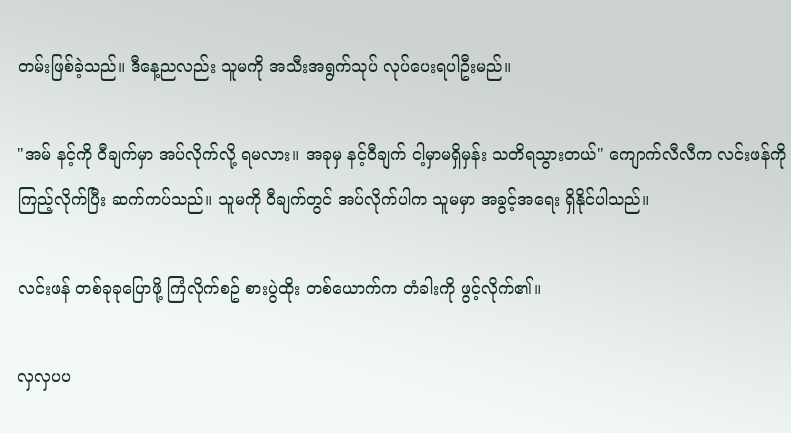တမ်းဖြစ်ခဲ့သည်။ ဒီနေ့ညလည်း သူမကို အသီးအရွက်သုပ် လုပ်ပေးရပါဦးမည်။

"အမ် နင့်ကို ဝီချက်မှာ အပ်လိုက်လို့ ရမလား။ အခုမှ နင့်ဝီချက် ငါ့မှာမရှိမှန်း သတိရသွားတယ်" ကျောက်လီလီက လင်းဖန်ကို ကြည့်လိုက်ပြီး ဆက်ကပ်သည်။ သူမကို ဝီချက်တွင် အပ်လိုက်ပါက သူမမှာ အခွင့်အရေး ရှိနိုင်ပါသည်။

လင်းဖန် တစ်ခုခုပြောဖို့ ကြံလိုက်စဥ် စားပွဲထိုး တစ်ယောက်က တံခါးကို ဖွင့်လိုက်၏။

လှလှပပ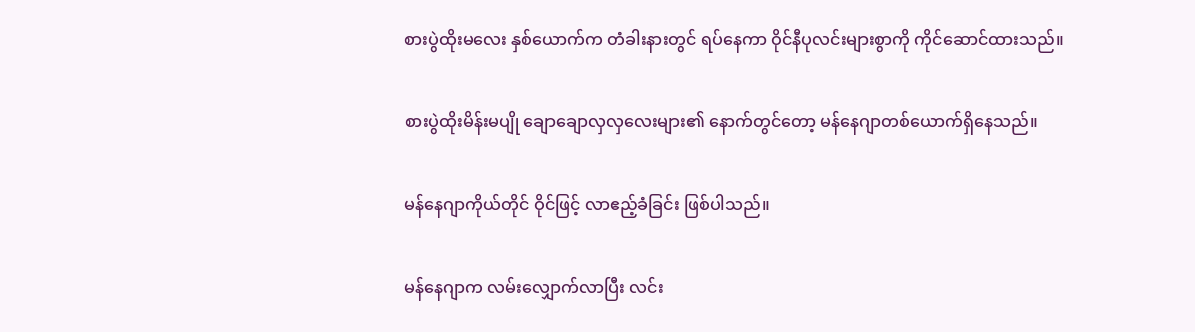စားပွဲထိုးမလေး နှစ်ယောက်က တံခါးနားတွင် ရပ်နေကာ ဝိုင်နီပုလင်းများစွာကို ကိုင်ဆောင်ထားသည်။

စားပွဲထိုးမိန်းမပျို ချောချောလှလှလေးများ၏ နောက်တွင်တော့ မန်နေဂျာတစ်ယောက်ရှိနေသည်။

မန်နေဂျာကိုယ်တိုင် ဝိုင်ဖြင့် လာဧည့်ခံခြင်း ဖြစ်ပါသည်။

မန်နေဂျာက လမ်းလျှောက်လာပြီး လင်း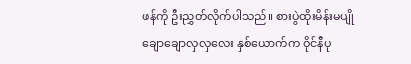ဖန်ကို ဦးညွှတ်လိုက်ပါသည်။ စားပွဲထိုးမိန်းမပျို ချောချောလှလှလေး နှစ်ယောက်က ဝိုင်နီပု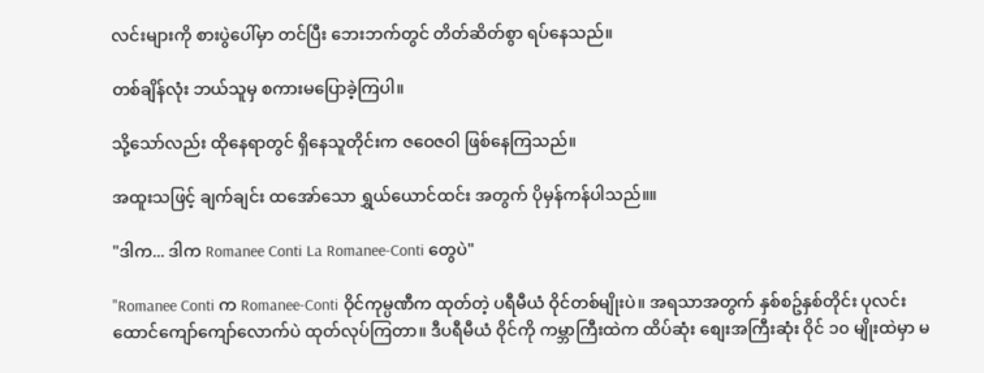လင်းများကို စားပွဲပေါ်မှာ တင်ပြီး ဘေးဘက်တွင် တိတ်ဆိတ်စွာ ရပ်နေသည်။

တစ်ချိန်လုံး ဘယ်သူမှ စကားမပြောခဲ့ကြပါ။

သို့သော်လည်း ထိုနေရာတွင် ရှိနေသူတိုင်းက ဇဝေဇဝါ ဖြစ်နေကြသည်။

အထူးသဖြင့် ချက်ချင်း ထအော်သော ရွှယ်ယောင်ထင်း အတွက် ပိုမှန်ကန်ပါသည်။။

"ဒါက... ဒါက Romanee Conti La Romanee-Conti တွေပဲ"

"Romanee Conti က Romanee-Conti ဝိုင်ကုမ္ပဏီက ထုတ်တဲ့ ပရီမီယံ ဝိုင်တစ်မျိုးပဲ။ အရသာအတွက် နှစ်စဥ်နှစ်တိုင်း ပုလင်း ထောင်ကျော်ကျော်လောက်ပဲ ထုတ်လုပ်ကြတာ။ ဒီပရီမီယံ ဝိုင်ကို ကမ္ဘာကြီးထဲက ထိပ်ဆုံး စျေးအကြီးဆုံး ဝိုင် ၁၀ မျိုးထဲမှာ မ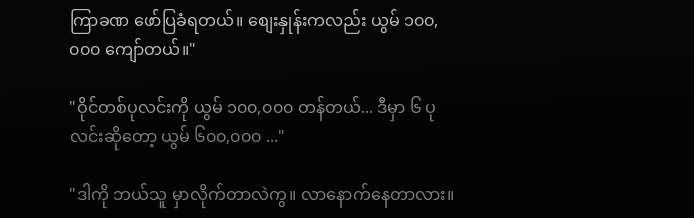ကြာခဏ ဖော်ပြခံရတယ်။ စျေးနှုန်းကလည်း ယွမ် ၁၀၀,၀၀၀ ကျော်တယ်။"

"ဝိုင်တစ်ပုလင်းကို ယွမ် ၁၀၀,၀၀၀ တန်တယ်... ဒီမှာ ၆ ပုလင်းဆိုတော့ ယွမ် ၆၀၀,၀၀၀ ..."

"ဒါကို ဘယ်သူ မှာလိုက်တာလဲကွ။ လာနောက်နေတာလား။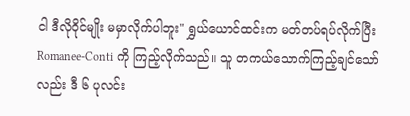ငါ ဒီလိုဝိုင်မျိုး မမှာလိုက်ပါဘူး" ရွှယ်ယောင်ထင်းက မတ်တပ်ရပ်လိုက်ပြီး Romanee-Conti ကို ကြည့်လိုက်သည်။ သူ တကယ်သောက်ကြည့်ချင်သော်လည်း ဒီ ၆ ပုလင်း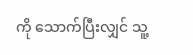ကို သောက်ပြီးလျှင် သူ့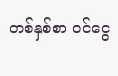တစ်နှစ်စာ ဝင်ငွေ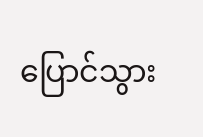ပြောင်သွား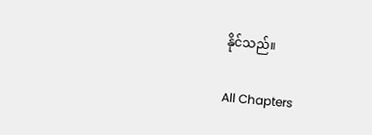နိုင်သည်။

All Chapters